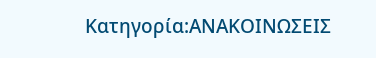Κατηγορία:ΑΝΑΚΟΙΝΩΣΕΙΣ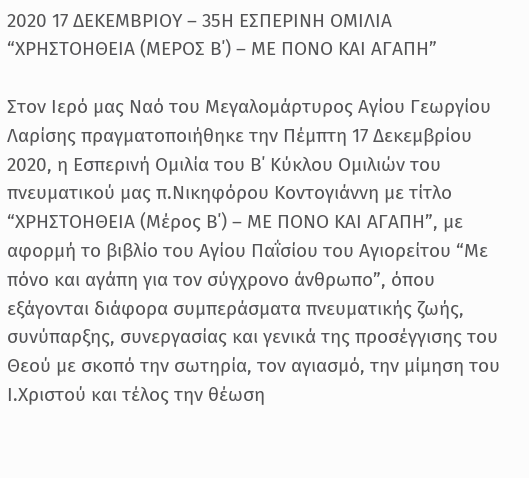2020 17 ΔΕΚΕΜΒΡΙΟΥ – 35Η ΕΣΠΕΡΙΝΗ ΟΜΙΛΙΑ “ΧΡΗΣΤΟΗΘΕΙΑ (ΜΕΡΟΣ Β΄) – ΜΕ ΠΟΝΟ ΚΑΙ ΑΓΑΠΗ”

Στον Ιερό μας Ναό του Μεγαλομάρτυρος Αγίου Γεωργίου Λαρίσης πραγματοποιήθηκε την Πέμπτη 17 Δεκεμβρίου 2020, η Εσπερινή Ομιλία του Β΄ Κύκλου Ομιλιών του πνευματικού μας π.Νικηφόρου Κοντογιάννη με τίτλο “ΧΡΗΣΤΟΗΘΕΙΑ (Μέρος Β΄) – ΜΕ ΠΟΝΟ ΚΑΙ ΑΓΑΠΗ”, με αφορμή το βιβλίο του Αγίου Παΐσίου του Αγιορείτου “Με πόνο και αγάπη για τον σύγχρονο άνθρωπο”, όπου εξάγονται διάφορα συμπεράσματα πνευματικής ζωής, συνύπαρξης, συνεργασίας και γενικά της προσέγγισης του Θεού με σκοπό την σωτηρία, τον αγιασμό, την μίμηση του Ι.Χριστού και τέλος την θέωση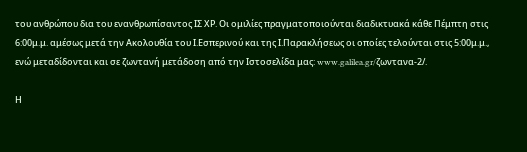του ανθρώπου δια του ενανθρωπίσαντος ΙΣ ΧΡ. Οι ομιλίες πραγματοποιούνται διαδικτυακά κάθε Πέμπτη στις 6:00μ.μ. αμέσως μετά την Ακολουθία του Ι.Εσπερινού και της Ι.Παρακλήσεως οι οποίες τελούνται στις 5:00μ.μ., ενώ μεταδίδονται και σε ζωντανή μετάδοση από την Ιστοσελίδα μας: www.galilea.gr/ζωντανα-2/.

Η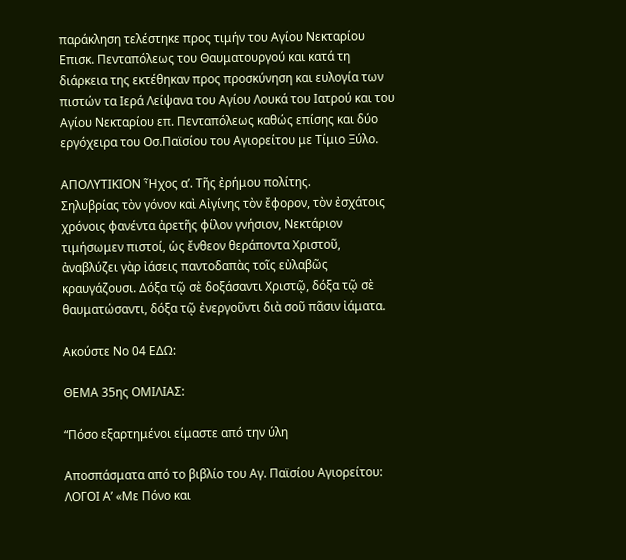παράκληση τελέστηκε προς τιμήν του Αγίου Νεκταρίου Επισκ. Πενταπόλεως του Θαυματουργού και κατά τη διάρκεια της εκτέθηκαν προς προσκύνηση και ευλογία των πιστών τα Ιερά Λείψανα του Αγίου Λουκά του Ιατρού και του Αγίου Νεκταρίου επ. Πενταπόλεως καθώς επίσης και δύο εργόχειρα του Οσ.Παϊσίου του Αγιορείτου με Τίμιο Ξύλο.

ΑΠΟΛΥΤΙΚΙΟΝ Ἦχος α’. Τῆς ἐρήμου πολίτης.
Σηλυβρίας τὸν γόνον καὶ Αἰγίνης τὸν ἔφορον, τὸν ἐσχάτοις χρόνοις φανέντα ἀρετῆς φίλον γνήσιον, Νεκτάριον τιμήσωμεν πιστοί, ὡς ἔνθεον θεράποντα Χριστοῦ, ἀναβλύζει γὰρ ἰάσεις παντοδαπὰς τοῖς εὐλαβῶς κραυγάζουσι. Δόξα τῷ σὲ δοξάσαντι Χριστῷ, δόξα τῷ σὲ θαυματώσαντι, δόξα τῷ ἐνεργοῦντι διὰ σοῦ πᾶσιν ἰάματα.

Ακούστε Νο 04 ΕΔΩ:

ΘΕΜΑ 35ης ΟΜΙΛΙΑΣ:

“Πόσο εξαρτημένοι είμαστε από την ύλη

Αποσπάσματα από το βιβλίο του Αγ. Παϊσίου Αγιορείτου:
ΛΟΓΟΙ Α’ «Με Πόνο και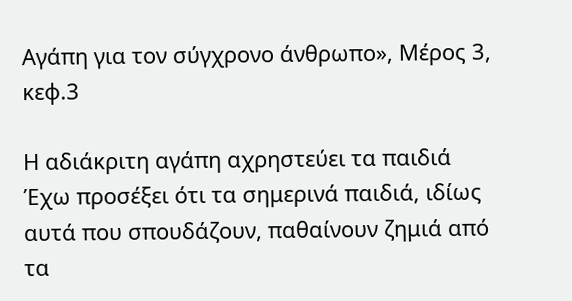Αγάπη για τον σύγχρονο άνθρωπο», Μέρος 3, κεφ.3

Η αδιάκριτη αγάπη αχρηστεύει τα παιδιά
Έχω προσέξει ότι τα σημερινά παιδιά, ιδίως αυτά που σπουδάζουν, παθαίνουν ζημιά από τα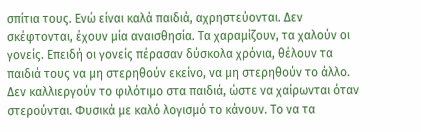σπίτια τους. Ενώ είναι καλά παιδιά, αχρηστεύονται. Δεν σκέφτονται, έχουν μία αναισθησία. Τα χαραμίζουν, τα χαλούν οι γονείς. Επειδή οι γονείς πέρασαν δύσκολα χρόνια, θέλουν τα παιδιά τους να μη στερηθούν εκείνο, να μη στερηθούν το άλλο. Δεν καλλιεργούν το φιλότιμο στα παιδιά, ώστε να χαίρωνται όταν στερούνται. Φυσικά με καλό λογισμό το κάνουν. Το να τα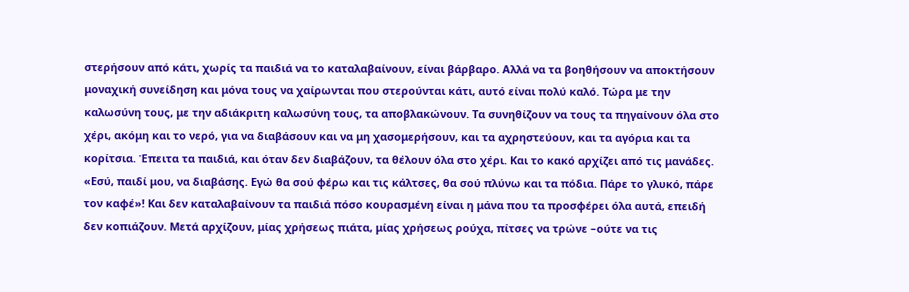στερήσουν από κάτι, χωρίς τα παιδιά να το καταλαβαίνουν, είναι βάρβαρο. Αλλά να τα βοηθήσουν να αποκτήσουν μοναχική συνείδηση και μόνα τους να χαίρωνται που στερούνται κάτι, αυτό είναι πολύ καλό. Τώρα με την καλωσύνη τους, με την αδιάκριτη καλωσύνη τους, τα αποβλακώνουν. Τα συνηθίζουν να τους τα πηγαίνουν όλα στο χέρι, ακόμη και το νερό, για να διαβάσουν και να μη χασομερήσουν, και τα αχρηστεύουν, και τα αγόρια και τα κορίτσια. Έπειτα τα παιδιά, και όταν δεν διαβάζουν, τα θέλουν όλα στο χέρι. Και το κακό αρχίζει από τις μανάδες. «Εσύ, παιδί μου, να διαβάσης. Εγώ θα σού φέρω και τις κάλτσες, θα σού πλύνω και τα πόδια. Πάρε το γλυκό, πάρε τον καφέ»! Και δεν καταλαβαίνουν τα παιδιά πόσο κουρασμένη είναι η μάνα που τα προσφέρει όλα αυτά, επειδή δεν κοπιάζουν. Μετά αρχίζουν, μίας χρήσεως πιάτα, μίας χρήσεως ρούχα, πίτσες να τρώνε –ούτε να τις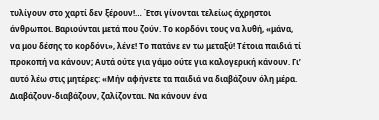τυλίγουν στο χαρτί δεν ξέρουν!… Έτσι γίνονται τελείως άχρηστοι άνθρωποι. Βαριούνται μετά που ζούν. Το κορδόνι τους να λυθή, «μάνα, να μου δέσης το κορδόνι», λένε! Το πατάνε εν τω μεταξύ! Τέτοια παιδιά τί προκοπή να κάνουν; Αυτά ούτε για γάμο ούτε για καλογερική κάνουν. Γι’ αυτό λέω στις μητέρες: «Μήν αφήνετε τα παιδιά να διαβάζουν όλη μέρα. Διαβάζουν‐διαβάζουν, ζαλίζονται. Να κάνουν ένα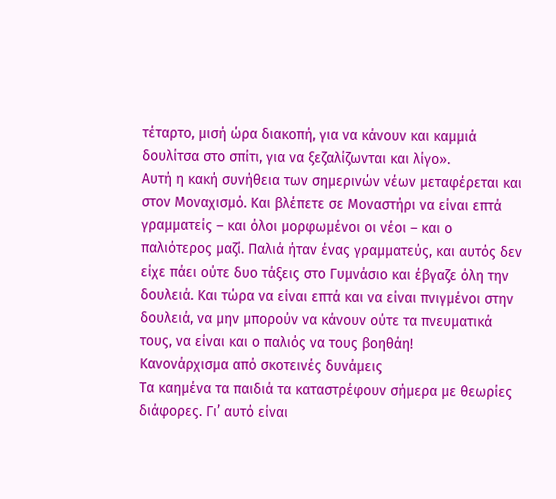τέταρτο, μισή ώρα διακοπή, για να κάνουν και καμμιά δουλίτσα στο σπίτι, για να ξεζαλίζωνται και λίγο».
Αυτή η κακή συνήθεια των σημερινών νέων μεταφέρεται και στον Μοναχισμό. Και βλέπετε σε Μοναστήρι να είναι επτά γραμματείς – και όλοι μορφωμένοι οι νέοι – και ο παλιότερος μαζί. Παλιά ήταν ένας γραμματεύς, και αυτός δεν είχε πάει ούτε δυο τάξεις στο Γυμνάσιο και έβγαζε όλη την δουλειά. Και τώρα να είναι επτά και να είναι πνιγμένοι στην δουλειά, να μην μπορούν να κάνουν ούτε τα πνευματικά τους, να είναι και ο παλιός να τους βοηθάη!
Κανονάρχισμα από σκοτεινές δυνάμεις
Τα καημένα τα παιδιά τα καταστρέφουν σήμερα με θεωρίες διάφορες. Γι’ αυτό είναι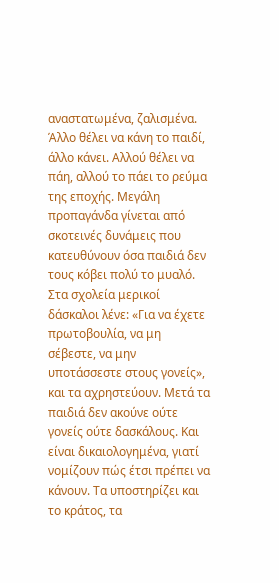αναστατωμένα, ζαλισμένα. Άλλο θέλει να κάνη το παιδί, άλλο κάνει. Αλλού θέλει να πάη, αλλού το πάει το ρεύμα της εποχής. Μεγάλη προπαγάνδα γίνεται από σκοτεινές δυνάμεις που κατευθύνουν όσα παιδιά δεν τους κόβει πολύ το μυαλό. Στα σχολεία μερικοί δάσκαλοι λένε: «Για να έχετε πρωτοβουλία, να μη σέβεστε, να μην υποτάσσεστε στους γονείς», και τα αχρηστεύουν. Μετά τα παιδιά δεν ακούνε ούτε γονείς ούτε δασκάλους. Και είναι δικαιολογημένα, γιατί νομίζουν πώς έτσι πρέπει να κάνουν. Τα υποστηρίζει και το κράτος, τα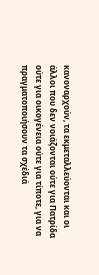κανοναρχούν, τα εκμεταλλεύονται και οι άλλοι που δεν νοιάζονται ούτε για Πατρίδα ούτε για οικογένεια ούτε για τίποτε, για να πραγματοποιήσουν τα σχέδιά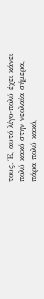τους. Έ, αυτό λίγο‐πολύ έχει κάνει πολύ κακό στην νεολαία σήμερα, πάρα πολύ κακό,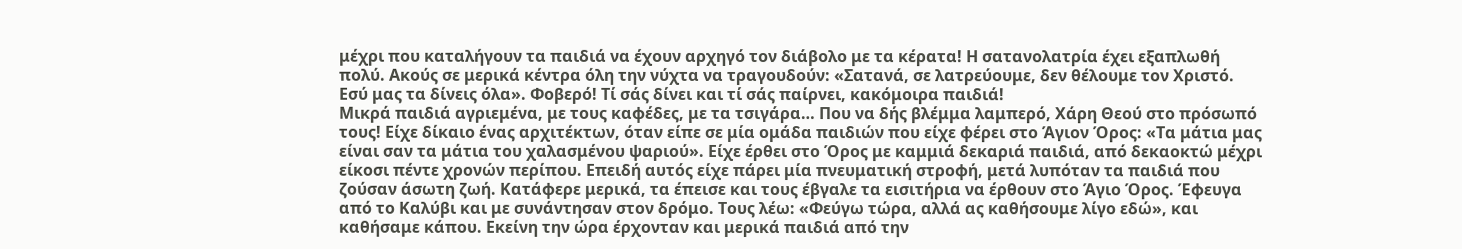μέχρι που καταλήγουν τα παιδιά να έχουν αρχηγό τον διάβολο με τα κέρατα! Η σατανολατρία έχει εξαπλωθή πολύ. Ακούς σε μερικά κέντρα όλη την νύχτα να τραγουδούν: «Σατανά, σε λατρεύουμε, δεν θέλουμε τον Χριστό. Εσύ μας τα δίνεις όλα». Φοβερό! Τί σάς δίνει και τί σάς παίρνει, κακόμοιρα παιδιά!
Μικρά παιδιά αγριεμένα, με τους καφέδες, με τα τσιγάρα… Που να δής βλέμμα λαμπερό, Χάρη Θεού στο πρόσωπό τους! Είχε δίκαιο ένας αρχιτέκτων, όταν είπε σε μία ομάδα παιδιών που είχε φέρει στο Άγιον Όρος: «Τα μάτια μας είναι σαν τα μάτια του χαλασμένου ψαριού». Είχε έρθει στο Όρος με καμμιά δεκαριά παιδιά, από δεκαοκτώ μέχρι είκοσι πέντε χρονών περίπου. Επειδή αυτός είχε πάρει μία πνευματική στροφή, μετά λυπόταν τα παιδιά που ζούσαν άσωτη ζωή. Κατάφερε μερικά, τα έπεισε και τους έβγαλε τα εισιτήρια να έρθουν στο Άγιο Όρος. Έφευγα από το Καλύβι και με συνάντησαν στον δρόμο. Τους λέω: «Φεύγω τώρα, αλλά ας καθήσουμε λίγο εδώ», και καθήσαμε κάπου. Εκείνη την ώρα έρχονταν και μερικά παιδιά από την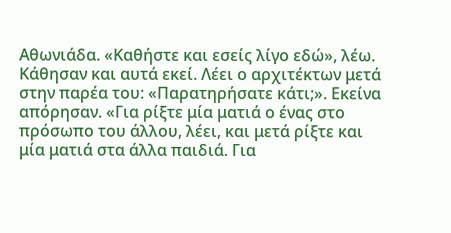Αθωνιάδα. «Καθήστε και εσείς λίγο εδώ», λέω. Κάθησαν και αυτά εκεί. Λέει ο αρχιτέκτων μετά στην παρέα του: «Παρατηρήσατε κάτι;». Εκείνα απόρησαν. «Για ρίξτε μία ματιά ο ένας στο πρόσωπο του άλλου, λέει, και μετά ρίξτε και μία ματιά στα άλλα παιδιά. Για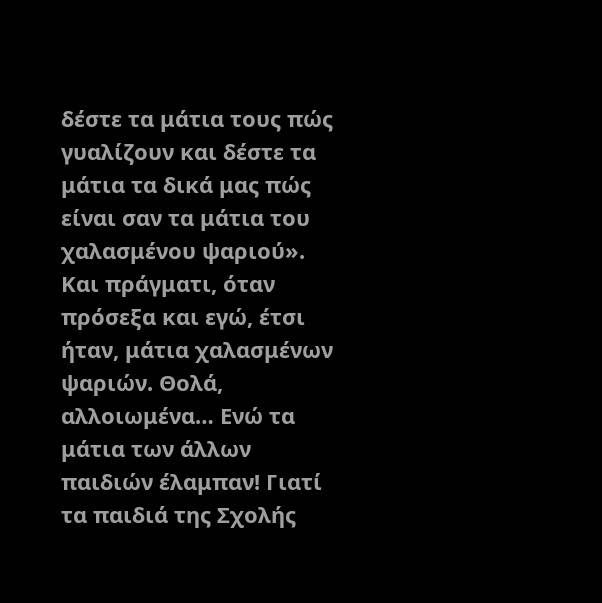δέστε τα μάτια τους πώς γυαλίζουν και δέστε τα μάτια τα δικά μας πώς είναι σαν τα μάτια του χαλασμένου ψαριού». Και πράγματι, όταν πρόσεξα και εγώ, έτσι ήταν, μάτια χαλασμένων ψαριών. Θολά, αλλοιωμένα… Ενώ τα μάτια των άλλων παιδιών έλαμπαν! Γιατί τα παιδιά της Σχολής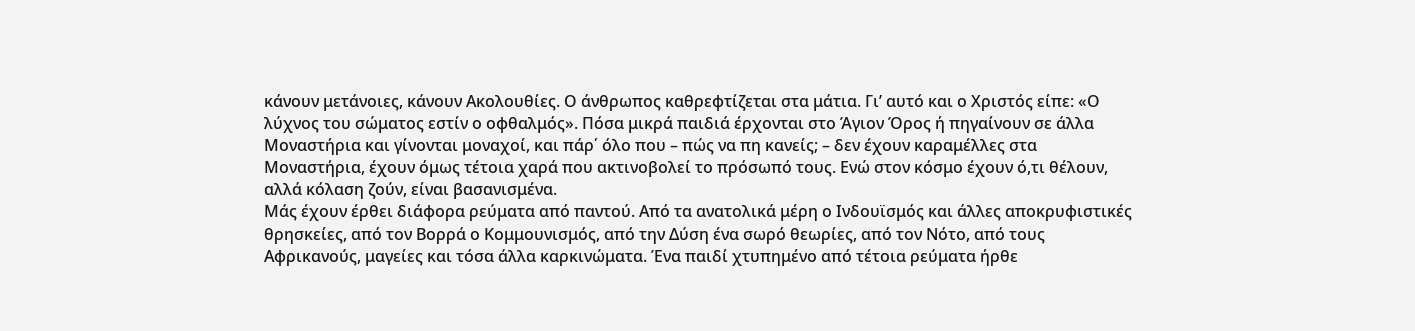κάνουν μετάνοιες, κάνουν Ακολουθίες. Ο άνθρωπος καθρεφτίζεται στα μάτια. Γι’ αυτό και ο Χριστός είπε: «Ο λύχνος του σώματος εστίν ο οφθαλμός». Πόσα μικρά παιδιά έρχονται στο Άγιον Όρος ή πηγαίνουν σε άλλα Μοναστήρια και γίνονται μοναχοί, και πάρ΄ όλο που – πώς να πη κανείς; – δεν έχουν καραμέλλες στα Μοναστήρια, έχουν όμως τέτοια χαρά που ακτινοβολεί το πρόσωπό τους. Ενώ στον κόσμο έχουν ό,τι θέλουν, αλλά κόλαση ζούν, είναι βασανισμένα.
Μάς έχουν έρθει διάφορα ρεύματα από παντού. Από τα ανατολικά μέρη ο Ινδουϊσμός και άλλες αποκρυφιστικές θρησκείες, από τον Βορρά ο Κομμουνισμός, από την Δύση ένα σωρό θεωρίες, από τον Νότο, από τους Αφρικανούς, μαγείες και τόσα άλλα καρκινώματα. Ένα παιδί χτυπημένο από τέτοια ρεύματα ήρθε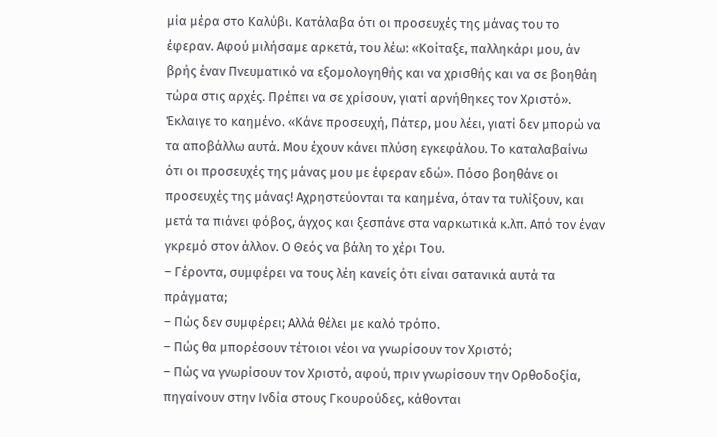μία μέρα στο Καλύβι. Κατάλαβα ότι οι προσευχές της μάνας του το έφεραν. Αφού μιλήσαμε αρκετά, του λέω: «Κοίταξε, παλληκάρι μου, άν βρής έναν Πνευματικό να εξομολογηθής και να χρισθής και να σε βοηθάη τώρα στις αρχές. Πρέπει να σε χρίσουν, γιατί αρνήθηκες τον Χριστό». Έκλαιγε το καημένο. «Κάνε προσευχή, Πάτερ, μου λέει, γιατί δεν μπορώ να τα αποβάλλω αυτά. Μου έχουν κάνει πλύση εγκεφάλου. Το καταλαβαίνω ότι οι προσευχές της μάνας μου με έφεραν εδώ». Πόσο βοηθάνε οι προσευχές της μάνας! Αχρηστεύονται τα καημένα, όταν τα τυλίξουν, και μετά τα πιάνει φόβος, άγχος και ξεσπάνε στα ναρκωτικά κ.λπ. Από τον έναν γκρεμό στον άλλον. Ο Θεός να βάλη το χέρι Του.
– Γέροντα, συμφέρει να τους λέη κανείς ότι είναι σατανικά αυτά τα πράγματα;
– Πώς δεν συμφέρει; Αλλά θέλει με καλό τρόπο.
– Πώς θα μπορέσουν τέτοιοι νέοι να γνωρίσουν τον Χριστό;
– Πώς να γνωρίσουν τον Χριστό, αφού, πριν γνωρίσουν την Ορθοδοξία, πηγαίνουν στην Ινδία στους Γκουρούδες, κάθονται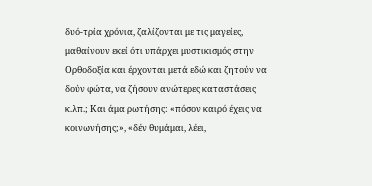δυό‐τρία χρόνια, ζαλίζονται με τις μαγείες, μαθαίνουν εκεί ότι υπάρχει μυστικισμός στην Ορθοδοξία και έρχονται μετά εδώ και ζητούν να δούν φώτα, να ζήσουν ανώτερες καταστάσεις κ.λπ.; Και άμα ρωτήσης: «πόσον καιρό έχεις να κοινωνήσης;», «δέν θυμάμαι, λέει,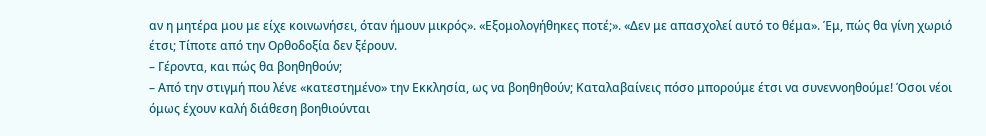αν η μητέρα μου με είχε κοινωνήσει, όταν ήμουν μικρός». «Εξομολογήθηκες ποτέ;». «Δεν με απασχολεί αυτό το θέμα». Έμ, πώς θα γίνη χωριό έτσι; Τίποτε από την Ορθοδοξία δεν ξέρουν.
– Γέροντα, και πώς θα βοηθηθούν;
– Από την στιγμή που λένε «κατεστημένο» την Εκκλησία, ως να βοηθηθούν; Καταλαβαίνεις πόσο μπορούμε έτσι να συνεννοηθούμε! Όσοι νέοι όμως έχουν καλή διάθεση βοηθιούνται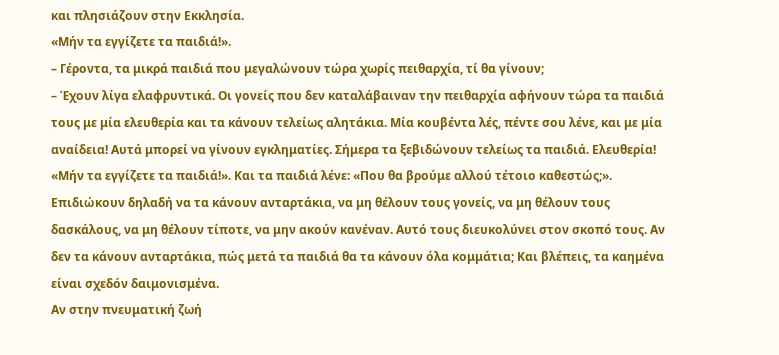και πλησιάζουν στην Εκκλησία.
«Μήν τα εγγίζετε τα παιδιά!».
– Γέροντα, τα μικρά παιδιά που μεγαλώνουν τώρα χωρίς πειθαρχία, τί θα γίνουν;
– Έχουν λίγα ελαφρυντικά. Οι γονείς που δεν καταλάβαιναν την πειθαρχία αφήνουν τώρα τα παιδιά τους με μία ελευθερία και τα κάνουν τελείως αλητάκια. Μία κουβέντα λές, πέντε σου λένε, και με μία αναίδεια! Αυτά μπορεί να γίνουν εγκληματίες. Σήμερα τα ξεβιδώνουν τελείως τα παιδιά. Ελευθερία! «Μήν τα εγγίζετε τα παιδιά!». Και τα παιδιά λένε: «Που θα βρούμε αλλού τέτοιο καθεστώς;». Επιδιώκουν δηλαδή να τα κάνουν ανταρτάκια, να μη θέλουν τους γονείς, να μη θέλουν τους δασκάλους, να μη θέλουν τίποτε, να μην ακούν κανέναν. Αυτό τους διευκολύνει στον σκοπό τους. Αν δεν τα κάνουν ανταρτάκια, πώς μετά τα παιδιά θα τα κάνουν όλα κομμάτια; Και βλέπεις, τα καημένα είναι σχεδόν δαιμονισμένα.
Αν στην πνευματική ζωή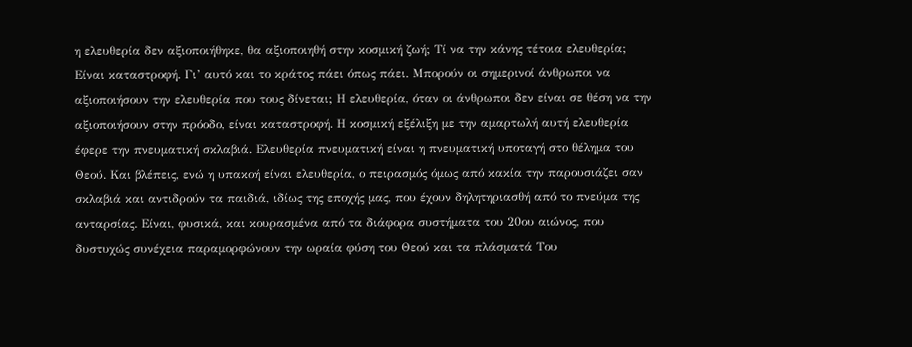η ελευθερία δεν αξιοποιήθηκε, θα αξιοποιηθή στην κοσμική ζωή; Τί να την κάνης τέτοια ελευθερία; Είναι καταστροφή. Γι’ αυτό και το κράτος πάει όπως πάει. Μπορούν οι σημερινοί άνθρωποι να αξιοποιήσουν την ελευθερία που τους δίνεται; Η ελευθερία, όταν οι άνθρωποι δεν είναι σε θέση να την αξιοποιήσουν στην πρόοδο, είναι καταστροφή. Η κοσμική εξέλιξη με την αμαρτωλή αυτή ελευθερία έφερε την πνευματική σκλαβιά. Ελευθερία πνευματική είναι η πνευματική υποταγή στο θέλημα του Θεού. Και βλέπεις, ενώ η υπακοή είναι ελευθερία, ο πειρασμός όμως από κακία την παρουσιάζει σαν σκλαβιά και αντιδρούν τα παιδιά, ιδίως της εποχής μας, που έχουν δηλητηριασθή από το πνεύμα της ανταρσίας. Είναι, φυσικά, και κουρασμένα από τα διάφορα συστήματα του 20ου αιώνος, που δυστυχώς συνέχεια παραμορφώνουν την ωραία φύση του Θεού και τα πλάσματά Του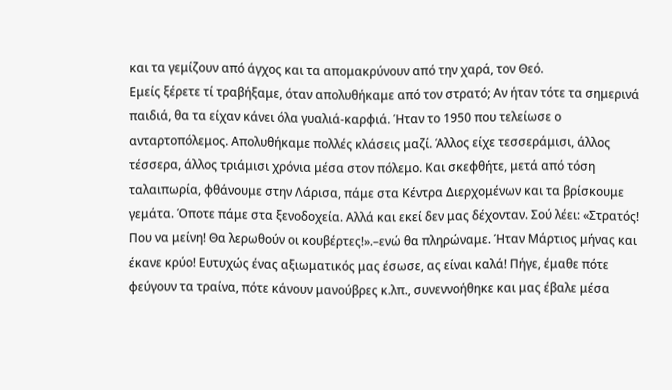και τα γεμίζουν από άγχος και τα απομακρύνουν από την χαρά, τον Θεό.
Εμείς ξέρετε τί τραβήξαμε, όταν απολυθήκαμε από τον στρατό; Αν ήταν τότε τα σημερινά παιδιά, θα τα είχαν κάνει όλα γυαλιά‐καρφιά. Ήταν το 1950 που τελείωσε ο ανταρτοπόλεμος. Απολυθήκαμε πολλές κλάσεις μαζί. Άλλος είχε τεσσεράμισι, άλλος τέσσερα, άλλος τριάμισι χρόνια μέσα στον πόλεμο. Και σκεφθήτε, μετά από τόση ταλαιπωρία, φθάνουμε στην Λάρισα, πάμε στα Κέντρα Διερχομένων και τα βρίσκουμε γεμάτα. Όποτε πάμε στα ξενοδοχεία. Αλλά και εκεί δεν μας δέχονταν. Σού λέει: «Στρατός! Που να μείνη! Θα λερωθούν οι κουβέρτες!».–ενώ θα πληρώναμε. Ήταν Μάρτιος μήνας και έκανε κρύο! Ευτυχώς ένας αξιωματικός μας έσωσε, ας είναι καλά! Πήγε, έμαθε πότε φεύγουν τα τραίνα, πότε κάνουν μανούβρες κ.λπ., συνεννοήθηκε και μας έβαλε μέσα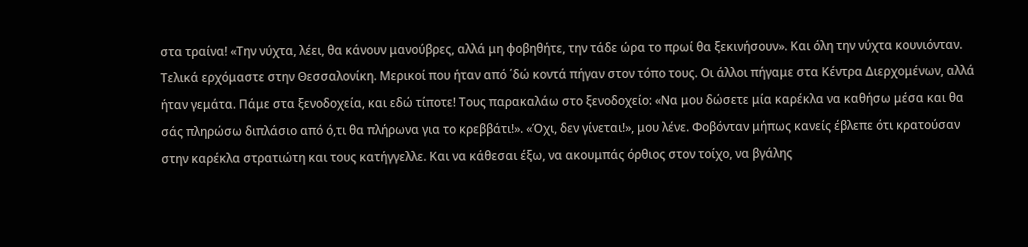στα τραίνα! «Την νύχτα, λέει, θα κάνουν μανούβρες, αλλά μη φοβηθήτε, την τάδε ώρα το πρωί θα ξεκινήσουν». Και όλη την νύχτα κουνιόνταν. Τελικά ερχόμαστε στην Θεσσαλονίκη. Μερικοί που ήταν από ΄δώ κοντά πήγαν στον τόπο τους. Οι άλλοι πήγαμε στα Κέντρα Διερχομένων, αλλά ήταν γεμάτα. Πάμε στα ξενοδοχεία, και εδώ τίποτε! Τους παρακαλάω στο ξενοδοχείο: «Να μου δώσετε μία καρέκλα να καθήσω μέσα και θα σάς πληρώσω διπλάσιο από ό,τι θα πλήρωνα για το κρεββάτι!». «Όχι, δεν γίνεται!», μου λένε. Φοβόνταν μήπως κανείς έβλεπε ότι κρατούσαν στην καρέκλα στρατιώτη και τους κατήγγελλε. Και να κάθεσαι έξω, να ακουμπάς όρθιος στον τοίχο, να βγάλης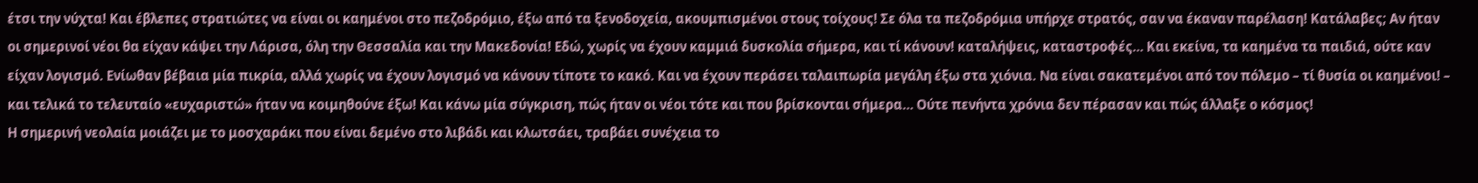έτσι την νύχτα! Και έβλεπες στρατιώτες να είναι οι καημένοι στο πεζοδρόμιο, έξω από τα ξενοδοχεία, ακουμπισμένοι στους τοίχους! Σε όλα τα πεζοδρόμια υπήρχε στρατός, σαν να έκαναν παρέλαση! Κατάλαβες; Αν ήταν οι σημερινοί νέοι θα είχαν κάψει την Λάρισα, όλη την Θεσσαλία και την Μακεδονία! Εδώ, χωρίς να έχουν καμμιά δυσκολία σήμερα, και τί κάνουν! καταλήψεις, καταστροφές… Και εκείνα, τα καημένα τα παιδιά, ούτε καν είχαν λογισμό. Ενίωθαν βέβαια μία πικρία, αλλά χωρίς να έχουν λογισμό να κάνουν τίποτε το κακό. Και να έχουν περάσει ταλαιπωρία μεγάλη έξω στα χιόνια. Να είναι σακατεμένοι από τον πόλεμο – τί θυσία οι καημένοι! – και τελικά το τελευταίο «ευχαριστώ» ήταν να κοιμηθούνε έξω! Και κάνω μία σύγκριση, πώς ήταν οι νέοι τότε και που βρίσκονται σήμερα… Ούτε πενήντα χρόνια δεν πέρασαν και πώς άλλαξε ο κόσμος!
Η σημερινή νεολαία μοιάζει με το μοσχαράκι που είναι δεμένο στο λιβάδι και κλωτσάει, τραβάει συνέχεια το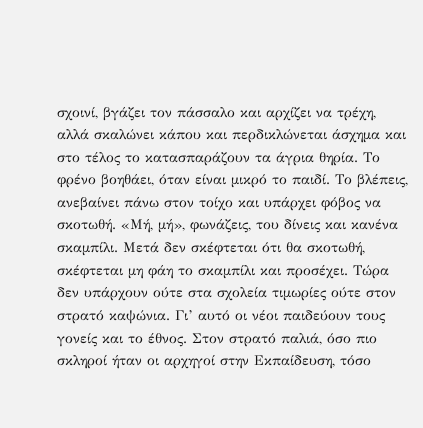σχοινί, βγάζει τον πάσσαλο και αρχίζει να τρέχη, αλλά σκαλώνει κάπου και περδικλώνεται άσχημα και στο τέλος το κατασπαράζουν τα άγρια θηρία. Το φρένο βοηθάει, όταν είναι μικρό το παιδί. Το βλέπεις, ανεβαίνει πάνω στον τοίχο και υπάρχει φόβος να σκοτωθή. «Μή, μή», φωνάζεις, του δίνεις και κανένα σκαμπίλι. Μετά δεν σκέφτεται ότι θα σκοτωθή, σκέφτεται μη φάη το σκαμπίλι και προσέχει. Τώρα δεν υπάρχουν ούτε στα σχολεία τιμωρίες ούτε στον στρατό καψώνια. Γι’ αυτό οι νέοι παιδεύουν τους γονείς και το έθνος. Στον στρατό παλιά, όσο πιο σκληροί ήταν οι αρχηγοί στην Εκπαίδευση, τόσο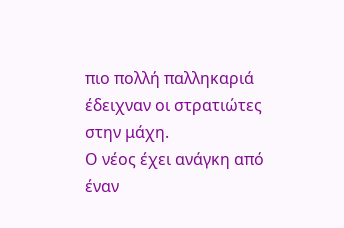πιο πολλή παλληκαριά έδειχναν οι στρατιώτες στην μάχη.
Ο νέος έχει ανάγκη από έναν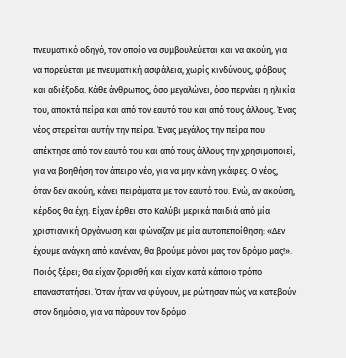πνευματικό οδηγό, τον οποίο να συμβουλεύεται και να ακούη, για να πορεύεται με πνευματική ασφάλεια, χωρίς κινδύνους, φόβους και αδιέξοδα. Κάθε άνθρωπος, όσο μεγαλώνει, όσο περνάει η ηλικία του, αποκτά πείρα και από τον εαυτό του και από τους άλλους. Ένας νέος στερείται αυτήν την πείρα. Ένας μεγάλος την πείρα που απέκτησε από τον εαυτό του και από τους άλλους την χρησιμοποιεί, για να βοηθήση τον άπειρο νέο, για να μην κάνη γκάφες. Ο νέος, όταν δεν ακούη, κάνει πειράματα με τον εαυτό του. Ενώ, αν ακούση, κέρδος θα έχη. Είχαν έρθει στο Καλύβι μερικά παιδιά από μία χριστιανική Οργάνωση και φώναζαν με μία αυτοπεποίθηση: «Δεν έχουμε ανάγκη από κανέναν, θα βρούμε μόνοι μας τον δρόμο μας!». Ποιός ξέρει; Θα είχαν ζορισθή και είχαν κατά κάποιο τρόπο επαναστατήσει. Όταν ήταν να φύγουν, με ρώτησαν πώς να κατεβούν στον δημόσιο, για να πάρουν τον δρόμο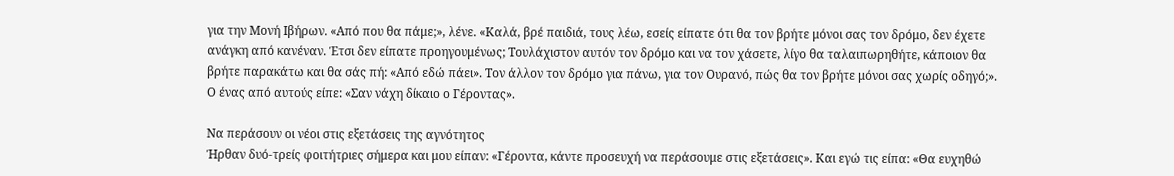για την Μονή Ιβήρων. «Από που θα πάμε;», λένε. «Καλά, βρέ παιδιά, τους λέω, εσείς είπατε ότι θα τον βρήτε μόνοι σας τον δρόμο, δεν έχετε ανάγκη από κανέναν. Έτσι δεν είπατε προηγουμένως; Τουλάχιστον αυτόν τον δρόμο και να τον χάσετε, λίγο θα ταλαιπωρηθήτε, κάποιον θα βρήτε παρακάτω και θα σάς πή: «Από εδώ πάει». Τον άλλον τον δρόμο για πάνω, για τον Ουρανό, πώς θα τον βρήτε μόνοι σας χωρίς οδηγό;». Ο ένας από αυτούς είπε: «Σαν νάχη δίκαιο ο Γέροντας».

Να περάσουν οι νέοι στις εξετάσεις της αγνότητος
Ήρθαν δυό‐τρείς φοιτήτριες σήμερα και μου είπαν: «Γέροντα, κάντε προσευχή να περάσουμε στις εξετάσεις». Και εγώ τις είπα: «Θα ευχηθώ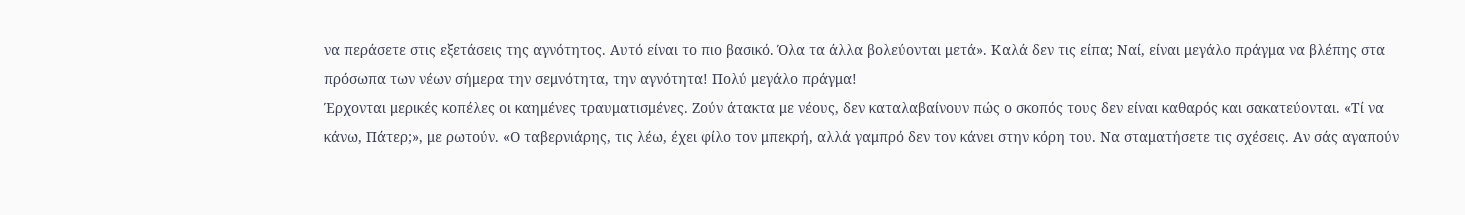να περάσετε στις εξετάσεις της αγνότητος. Αυτό είναι το πιο βασικό. Όλα τα άλλα βολεύονται μετά». Καλά δεν τις είπα; Ναί, είναι μεγάλο πράγμα να βλέπης στα πρόσωπα των νέων σήμερα την σεμνότητα, την αγνότητα! Πολύ μεγάλο πράγμα!
Έρχονται μερικές κοπέλες οι καημένες τραυματισμένες. Ζούν άτακτα με νέους, δεν καταλαβαίνουν πώς ο σκοπός τους δεν είναι καθαρός και σακατεύονται. «Τί να κάνω, Πάτερ;», με ρωτούν. «Ο ταβερνιάρης, τις λέω, έχει φίλο τον μπεκρή, αλλά γαμπρό δεν τον κάνει στην κόρη του. Να σταματήσετε τις σχέσεις. Αν σάς αγαπούν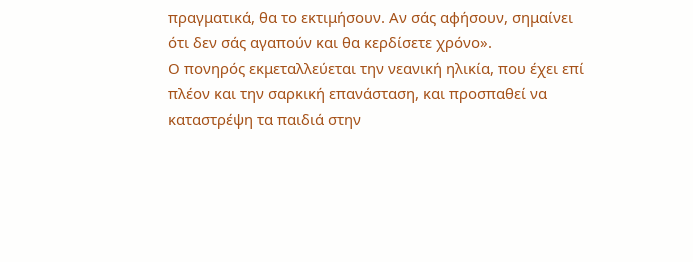πραγματικά, θα το εκτιμήσουν. Αν σάς αφήσουν, σημαίνει ότι δεν σάς αγαπούν και θα κερδίσετε χρόνο».
Ο πονηρός εκμεταλλεύεται την νεανική ηλικία, που έχει επί πλέον και την σαρκική επανάσταση, και προσπαθεί να καταστρέψη τα παιδιά στην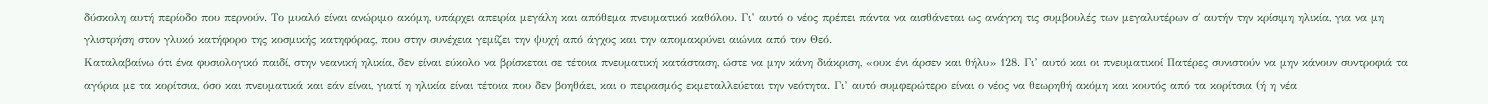δύσκολη αυτή περίοδο που περνούν. Το μυαλό είναι ανώριμο ακόμη, υπάρχει απειρία μεγάλη και απόθεμα πνευματικό καθόλου. Γι’ αυτό ο νέος πρέπει πάντα να αισθάνεται ως ανάγκη τις συμβουλές των μεγαλυτέρων σ΄ αυτήν την κρίσιμη ηλικία, για να μη γλιστρήση στον γλυκό κατήφορο της κοσμικής κατηφόρας, που στην συνέχεια γεμίζει την ψυχή από άγχος και την απομακρύνει αιώνια από τον Θεό.
Καταλαβαίνω ότι ένα φυσιολογικό παιδί, στην νεανική ηλικία, δεν είναι εύκολο να βρίσκεται σε τέτοια πνευματική κατάσταση, ώστε να μην κάνη διάκριση, «ουκ ένι άρσεν και θήλυ» 128. Γι’ αυτό και οι πνευματικοί Πατέρες συνιστούν να μην κάνουν συντροφιά τα αγόρια με τα κορίτσια, όσο και πνευματικά και εάν είναι, γιατί η ηλικία είναι τέτοια που δεν βοηθάει, και ο πειρασμός εκμεταλλεύεται την νεότητα. Γι’ αυτό συμφερώτερο είναι ο νέος να θεωρηθή ακόμη και κουτός από τα κορίτσια (ή η νέα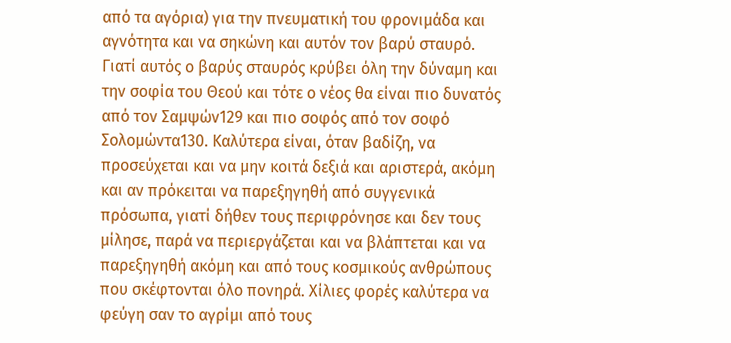από τα αγόρια) για την πνευματική του φρονιμάδα και αγνότητα και να σηκώνη και αυτόν τον βαρύ σταυρό. Γιατί αυτός ο βαρύς σταυρός κρύβει όλη την δύναμη και την σοφία του Θεού και τότε ο νέος θα είναι πιο δυνατός από τον Σαμψών129 και πιο σοφός από τον σοφό Σολομώντα130. Καλύτερα είναι, όταν βαδίζη, να προσεύχεται και να μην κοιτά δεξιά και αριστερά, ακόμη και αν πρόκειται να παρεξηγηθή από συγγενικά πρόσωπα, γιατί δήθεν τους περιφρόνησε και δεν τους μίλησε, παρά να περιεργάζεται και να βλάπτεται και να παρεξηγηθή ακόμη και από τους κοσμικούς ανθρώπους που σκέφτονται όλο πονηρά. Χίλιες φορές καλύτερα να φεύγη σαν το αγρίμι από τους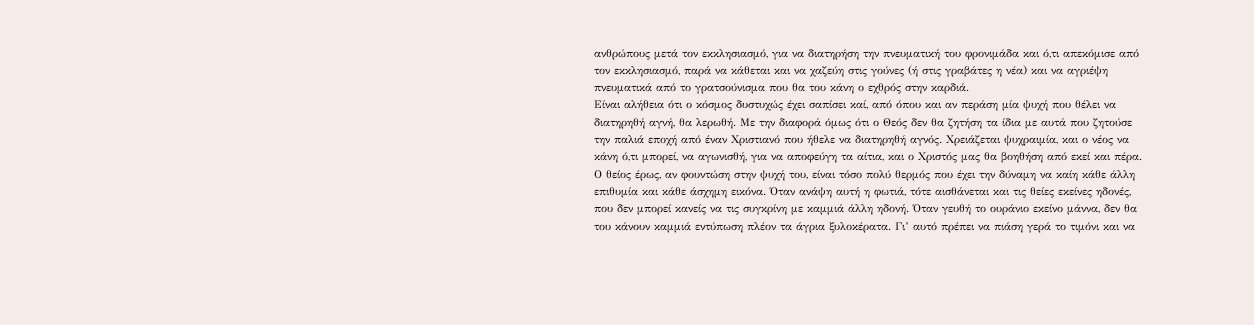ανθρώπους μετά τον εκκλησιασμό, για να διατηρήση την πνευματική του φρονιμάδα και ό,τι απεκόμισε από τον εκκλησιασμό, παρά να κάθεται και να χαζεύη στις γούνες (ή στις γραβάτες η νέα) και να αγριέψη πνευματικά από το γρατσούνισμα που θα του κάνη ο εχθρός στην καρδιά.
Είναι αλήθεια ότι ο κόσμος δυστυχώς έχει σαπίσει καί, από όπου και αν περάση μία ψυχή που θέλει να διατηρηθή αγνή, θα λερωθή. Με την διαφορά όμως ότι ο Θεός δεν θα ζητήση τα ίδια με αυτά που ζητούσε την παλιά εποχή από έναν Χριστιανό που ήθελε να διατηρηθή αγνός. Χρειάζεται ψυχραιμία, και ο νέος να κάνη ό,τι μπορεί, να αγωνισθή, για να αποφεύγη τα αίτια, και ο Χριστός μας θα βοηθήση από εκεί και πέρα. Ο θείος έρως, αν φουντώση στην ψυχή του, είναι τόσο πολύ θερμός που έχει την δύναμη να καίη κάθε άλλη επιθυμία και κάθε άσχημη εικόνα. Όταν ανάψη αυτή η φωτιά, τότε αισθάνεται και τις θείες εκείνες ηδονές, που δεν μπορεί κανείς να τις συγκρίνη με καμμιά άλλη ηδονή. Όταν γευθή το ουράνιο εκείνο μάννα, δεν θα του κάνουν καμμιά εντύπωση πλέον τα άγρια ξυλοκέρατα. Γι’ αυτό πρέπει να πιάση γερά το τιμόνι και να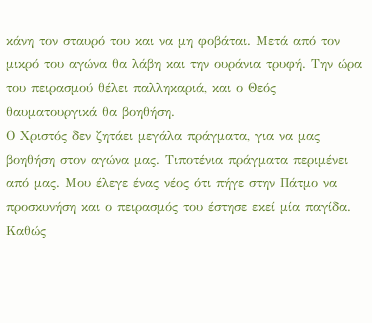κάνη τον σταυρό του και να μη φοβάται. Μετά από τον μικρό του αγώνα θα λάβη και την ουράνια τρυφή. Την ώρα του πειρασμού θέλει παλληκαριά, και ο Θεός θαυματουργικά θα βοηθήση.
Ο Χριστός δεν ζητάει μεγάλα πράγματα, για να μας βοηθήση στον αγώνα μας. Τιποτένια πράγματα περιμένει από μας. Μου έλεγε ένας νέος ότι πήγε στην Πάτμο να προσκυνήση και ο πειρασμός του έστησε εκεί μία παγίδα. Καθώς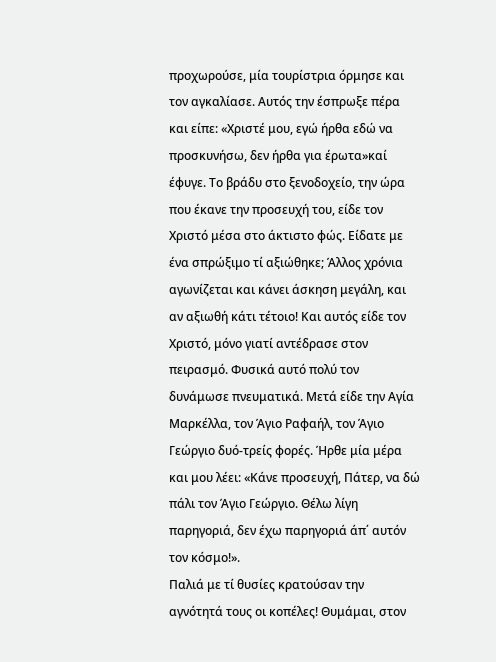προχωρούσε, μία τουρίστρια όρμησε και τον αγκαλίασε. Αυτός την έσπρωξε πέρα και είπε: «Χριστέ μου, εγώ ήρθα εδώ να προσκυνήσω, δεν ήρθα για έρωτα»καί έφυγε. Το βράδυ στο ξενοδοχείο, την ώρα που έκανε την προσευχή του, είδε τον Χριστό μέσα στο άκτιστο φώς. Είδατε με ένα σπρώξιμο τί αξιώθηκε; Άλλος χρόνια αγωνίζεται και κάνει άσκηση μεγάλη, και αν αξιωθή κάτι τέτοιο! Και αυτός είδε τον Χριστό, μόνο γιατί αντέδρασε στον πειρασμό. Φυσικά αυτό πολύ τον δυνάμωσε πνευματικά. Μετά είδε την Αγία Μαρκέλλα, τον Άγιο Ραφαήλ, τον Άγιο Γεώργιο δυό‐τρείς φορές. Ήρθε μία μέρα και μου λέει: «Κάνε προσευχή, Πάτερ, να δώ πάλι τον Άγιο Γεώργιο. Θέλω λίγη παρηγοριά, δεν έχω παρηγοριά άπ΄ αυτόν τον κόσμο!».
Παλιά με τί θυσίες κρατούσαν την αγνότητά τους οι κοπέλες! Θυμάμαι, στον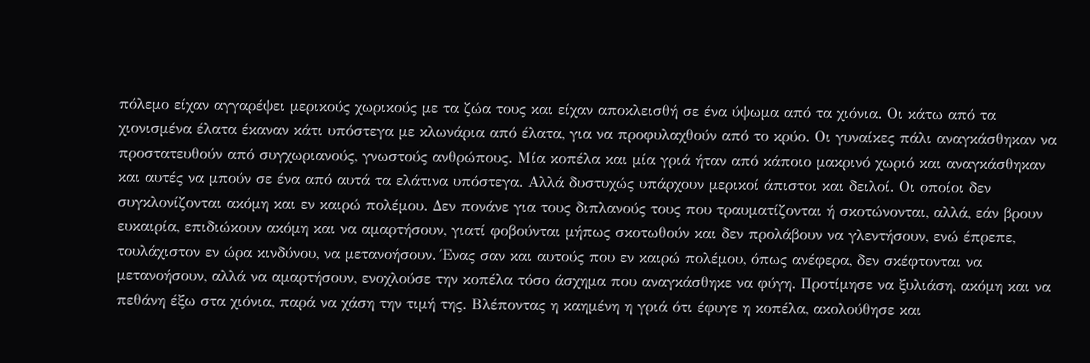πόλεμο είχαν αγγαρέψει μερικούς χωρικούς με τα ζώα τους και είχαν αποκλεισθή σε ένα ύψωμα από τα χιόνια. Οι κάτω από τα χιονισμένα έλατα έκαναν κάτι υπόστεγα με κλωνάρια από έλατα, για να προφυλαχθούν από το κρύο. Οι γυναίκες πάλι αναγκάσθηκαν να προστατευθούν από συγχωριανούς, γνωστούς ανθρώπους. Μία κοπέλα και μία γριά ήταν από κάποιο μακρινό χωριό και αναγκάσθηκαν και αυτές να μπούν σε ένα από αυτά τα ελάτινα υπόστεγα. Αλλά δυστυχώς υπάρχουν μερικοί άπιστοι και δειλοί. Οι οποίοι δεν συγκλονίζονται ακόμη και εν καιρώ πολέμου. Δεν πονάνε για τους διπλανούς τους που τραυματίζονται ή σκοτώνονται, αλλά, εάν βρουν ευκαιρία, επιδιώκουν ακόμη και να αμαρτήσουν, γιατί φοβούνται μήπως σκοτωθούν και δεν προλάβουν να γλεντήσουν, ενώ έπρεπε, τουλάχιστον εν ώρα κινδύνου, να μετανοήσουν. Ένας σαν και αυτούς που εν καιρώ πολέμου, όπως ανέφερα, δεν σκέφτονται να μετανοήσουν, αλλά να αμαρτήσουν, ενοχλούσε την κοπέλα τόσο άσχημα που αναγκάσθηκε να φύγη. Προτίμησε να ξυλιάση, ακόμη και να πεθάνη έξω στα χιόνια, παρά να χάση την τιμή της. Βλέποντας η καημένη η γριά ότι έφυγε η κοπέλα, ακολούθησε και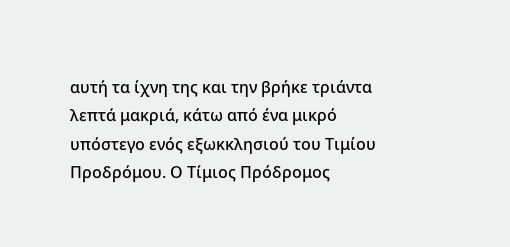αυτή τα ίχνη της και την βρήκε τριάντα λεπτά μακριά, κάτω από ένα μικρό υπόστεγο ενός εξωκκλησιού του Τιμίου Προδρόμου. Ο Τίμιος Πρόδρομος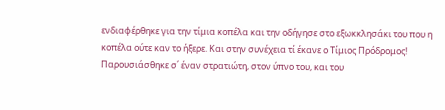ενδιαφέρθηκε για την τίμια κοπέλα και την οδήγησε στο εξωκκλησάκι του που η κοπέλα ούτε καν το ήξερε. Και στην συνέχεια τί έκανε ο Τίμιος Πρόδρομος! Παρουσιάσθηκε σ΄ έναν στρατιώτη, στον ύπνο του, και του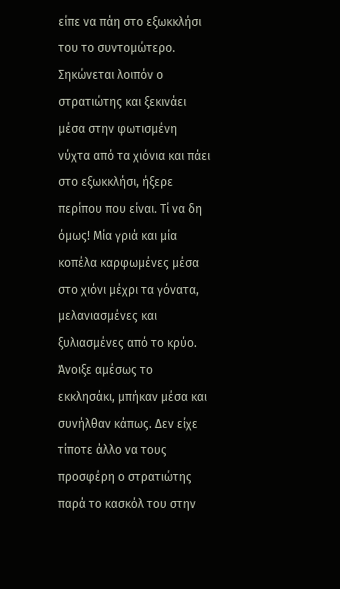είπε να πάη στο εξωκκλήσι του το συντομώτερο. Σηκώνεται λοιπόν ο στρατιώτης και ξεκινάει μέσα στην φωτισμένη νύχτα από τα χιόνια και πάει στο εξωκκλήσι, ήξερε περίπου που είναι. Τί να δη όμως! Μία γριά και μία κοπέλα καρφωμένες μέσα στο χιόνι μέχρι τα γόνατα, μελανιασμένες και ξυλιασμένες από το κρύο. Άνοιξε αμέσως το εκκλησάκι, μπήκαν μέσα και συνήλθαν κάπως. Δεν είχε τίποτε άλλο να τους προσφέρη ο στρατιώτης παρά το κασκόλ του στην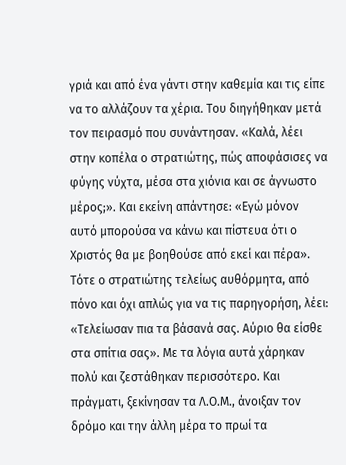γριά και από ένα γάντι στην καθεμία και τις είπε να το αλλάζουν τα χέρια. Του διηγήθηκαν μετά τον πειρασμό που συνάντησαν. «Καλά, λέει στην κοπέλα ο στρατιώτης, πώς αποφάσισες να φύγης νύχτα, μέσα στα χιόνια και σε άγνωστο μέρος;». Και εκείνη απάντησε: «Εγώ μόνον αυτό μπορούσα να κάνω και πίστευα ότι ο Χριστός θα με βοηθούσε από εκεί και πέρα». Τότε ο στρατιώτης τελείως αυθόρμητα, από πόνο και όχι απλώς για να τις παρηγορήση, λέει: «Τελείωσαν πια τα βάσανά σας. Αύριο θα είσθε στα σπίτια σας». Με τα λόγια αυτά χάρηκαν πολύ και ζεστάθηκαν περισσότερο. Και πράγματι, ξεκίνησαν τα Λ.Ο.Μ., άνοιξαν τον δρόμο και την άλλη μέρα το πρωί τα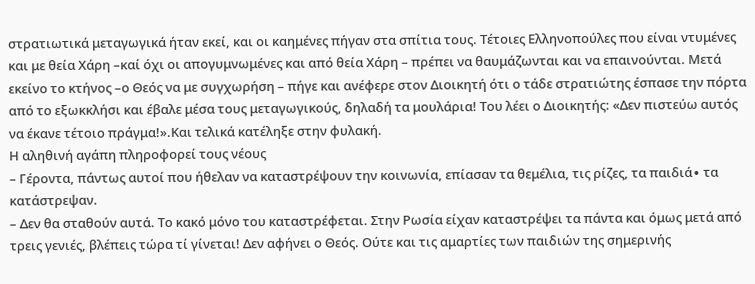στρατιωτικά μεταγωγικά ήταν εκεί, και οι καημένες πήγαν στα σπίτια τους. Τέτοιες Ελληνοπούλες που είναι ντυμένες και με θεία Χάρη –καί όχι οι απογυμνωμένες και από θεία Χάρη – πρέπει να θαυμάζωνται και να επαινούνται. Μετά εκείνο το κτήνος –ο Θεός να με συγχωρήση – πήγε και ανέφερε στον Διοικητή ότι ο τάδε στρατιώτης έσπασε την πόρτα από το εξωκκλήσι και έβαλε μέσα τους μεταγωγικούς, δηλαδή τα μουλάρια! Του λέει ο Διοικητής: «Δεν πιστεύω αυτός να έκανε τέτοιο πράγμα!».Και τελικά κατέληξε στην φυλακή.
Η αληθινή αγάπη πληροφορεί τους νέους
– Γέροντα, πάντως αυτοί που ήθελαν να καταστρέψουν την κοινωνία, επίασαν τα θεμέλια, τις ρίζες, τα παιδιά∙ τα κατάστρεψαν.
– Δεν θα σταθούν αυτά. Το κακό μόνο του καταστρέφεται. Στην Ρωσία είχαν καταστρέψει τα πάντα και όμως μετά από τρεις γενιές, βλέπεις τώρα τί γίνεται! Δεν αφήνει ο Θεός. Ούτε και τις αμαρτίες των παιδιών της σημερινής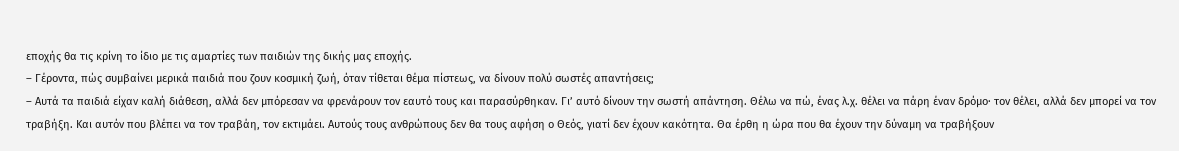εποχής θα τις κρίνη το ίδιο με τις αμαρτίες των παιδιών της δικής μας εποχής.
– Γέροντα, πώς συμβαίνει μερικά παιδιά που ζουν κοσμική ζωή, όταν τίθεται θέμα πίστεως, να δίνουν πολύ σωστές απαντήσεις;
– Αυτά τα παιδιά είχαν καλή διάθεση, αλλά δεν μπόρεσαν να φρενάρουν τον εαυτό τους και παρασύρθηκαν. Γι’ αυτό δίνουν την σωστή απάντηση. Θέλω να πώ, ένας λ.χ. θέλει να πάρη έναν δρόμο∙ τον θέλει, αλλά δεν μπορεί να τον τραβήξη. Και αυτόν που βλέπει να τον τραβάη, τον εκτιμάει. Αυτούς τους ανθρώπους δεν θα τους αφήση ο Θεός, γιατί δεν έχουν κακότητα. Θα έρθη η ώρα που θα έχουν την δύναμη να τραβήξουν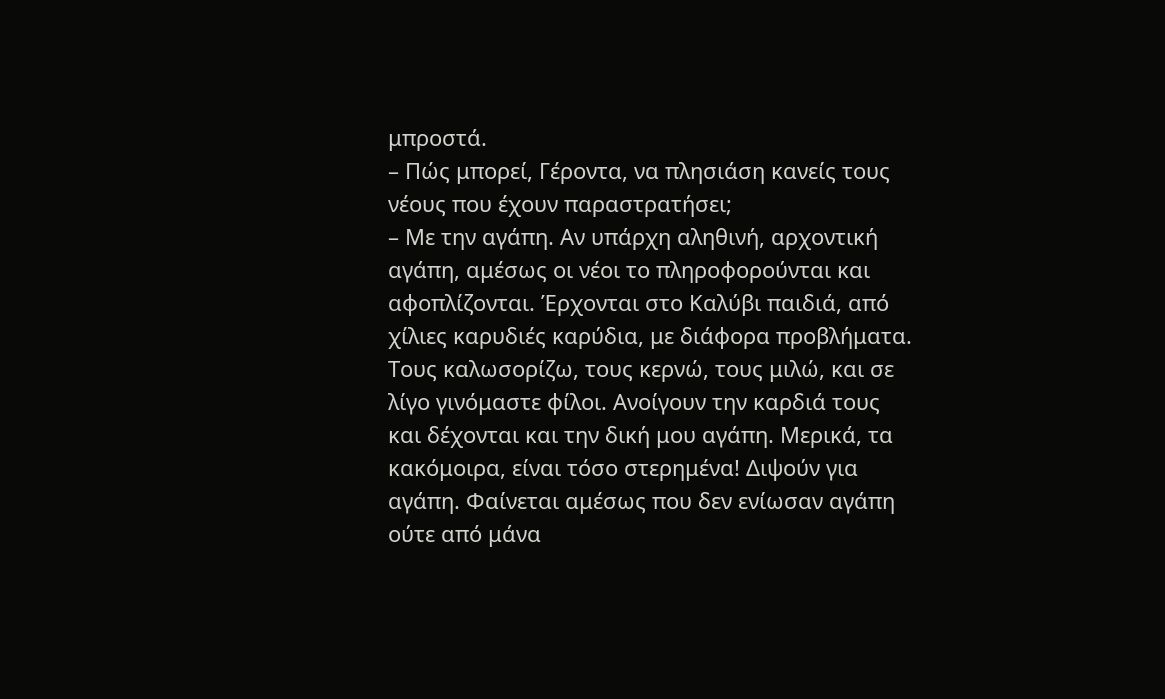μπροστά.
– Πώς μπορεί, Γέροντα, να πλησιάση κανείς τους νέους που έχουν παραστρατήσει;
– Με την αγάπη. Αν υπάρχη αληθινή, αρχοντική αγάπη, αμέσως οι νέοι το πληροφορούνται και αφοπλίζονται. Έρχονται στο Καλύβι παιδιά, από χίλιες καρυδιές καρύδια, με διάφορα προβλήματα. Τους καλωσορίζω, τους κερνώ, τους μιλώ, και σε λίγο γινόμαστε φίλοι. Ανοίγουν την καρδιά τους και δέχονται και την δική μου αγάπη. Μερικά, τα κακόμοιρα, είναι τόσο στερημένα! Διψούν για αγάπη. Φαίνεται αμέσως που δεν ενίωσαν αγάπη ούτε από μάνα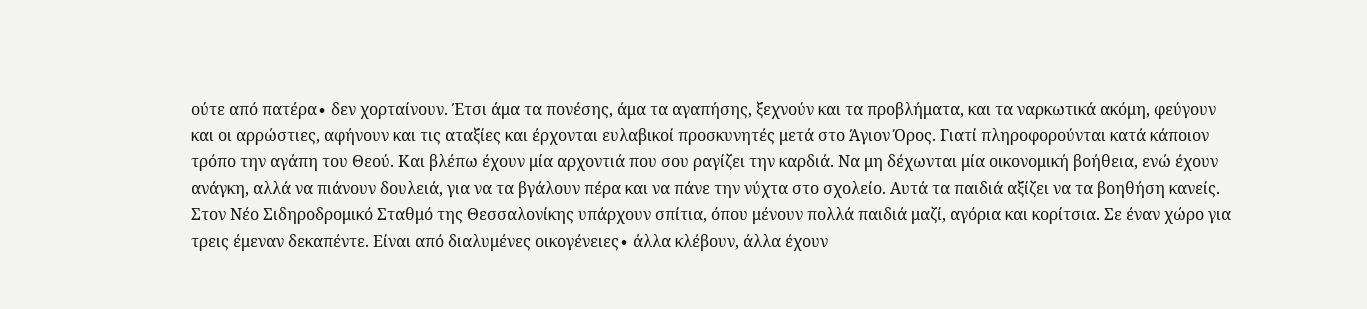ούτε από πατέρα∙ δεν χορταίνουν. Έτσι άμα τα πονέσης, άμα τα αγαπήσης, ξεχνούν και τα προβλήματα, και τα ναρκωτικά ακόμη, φεύγουν και οι αρρώστιες, αφήνουν και τις αταξίες και έρχονται ευλαβικοί προσκυνητές μετά στο Άγιον Όρος. Γιατί πληροφορούνται κατά κάποιον τρόπο την αγάπη του Θεού. Και βλέπω έχουν μία αρχοντιά που σου ραγίζει την καρδιά. Να μη δέχωνται μία οικονομική βοήθεια, ενώ έχουν ανάγκη, αλλά να πιάνουν δουλειά, για να τα βγάλουν πέρα και να πάνε την νύχτα στο σχολείο. Αυτά τα παιδιά αξίζει να τα βοηθήση κανείς. Στον Νέο Σιδηροδρομικό Σταθμό της Θεσσαλονίκης υπάρχουν σπίτια, όπου μένουν πολλά παιδιά μαζί, αγόρια και κορίτσια. Σε έναν χώρο για τρεις έμεναν δεκαπέντε. Είναι από διαλυμένες οικογένειες∙ άλλα κλέβουν, άλλα έχουν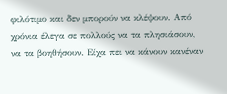φιλότιμο και δεν μπορούν να κλέψουν. Από χρόνια έλεγα σε πολλούς να τα πλησιάσουν, να τα βοηθήσουν. Είχα πει να κάνουν κανέναν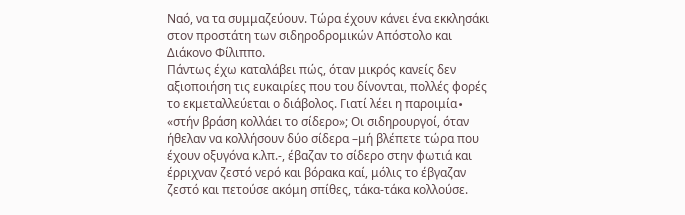Ναό, να τα συμμαζεύουν. Τώρα έχουν κάνει ένα εκκλησάκι στον προστάτη των σιδηροδρομικών Απόστολο και Διάκονο Φίλιππο.
Πάντως έχω καταλάβει πώς, όταν μικρός κανείς δεν αξιοποιήση τις ευκαιρίες που του δίνονται, πολλές φορές το εκμεταλλεύεται ο διάβολος. Γιατί λέει η παροιμία∙ «στήν βράση κολλάει το σίδερο»; Οι σιδηρουργοί, όταν ήθελαν να κολλήσουν δύο σίδερα –μή βλέπετε τώρα που έχουν οξυγόνα κ.λπ.‐, έβαζαν το σίδερο στην φωτιά και έρριχναν ζεστό νερό και βόρακα καί, μόλις το έβγαζαν ζεστό και πετούσε ακόμη σπίθες, τάκα‐τάκα κολλούσε.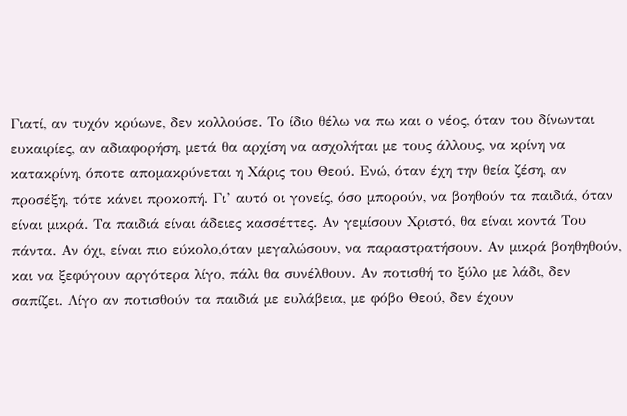Γιατί, αν τυχόν κρύωνε, δεν κολλούσε. Το ίδιο θέλω να πω και ο νέος, όταν του δίνωνται ευκαιρίες, αν αδιαφορήση, μετά θα αρχίση να ασχολήται με τους άλλους, να κρίνη να κατακρίνη, όποτε απομακρύνεται η Χάρις του Θεού. Ενώ, όταν έχη την θεία ζέση, αν προσέξη, τότε κάνει προκοπή. Γι’ αυτό οι γονείς, όσο μπορούν, να βοηθούν τα παιδιά, όταν είναι μικρά. Τα παιδιά είναι άδειες κασσέττες. Αν γεμίσουν Χριστό, θα είναι κοντά Του πάντα. Αν όχι, είναι πιο εύκολο,όταν μεγαλώσουν, να παραστρατήσουν. Αν μικρά βοηθηθούν, και να ξεφύγουν αργότερα λίγο, πάλι θα συνέλθουν. Αν ποτισθή το ξύλο με λάδι, δεν σαπίζει. Λίγο αν ποτισθούν τα παιδιά με ευλάβεια, με φόβο Θεού, δεν έχουν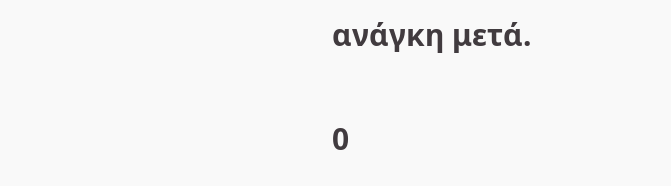ανάγκη μετά.

0